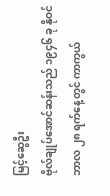မြင့်ဆွေဦး
ဗိုလ်ချုပ်အောင်ဆန်းသည် ၁၉၄၆ ခု နိုဝင်ဘာလ ၂၈ ရက်နေ့တွင် ကာကွယ်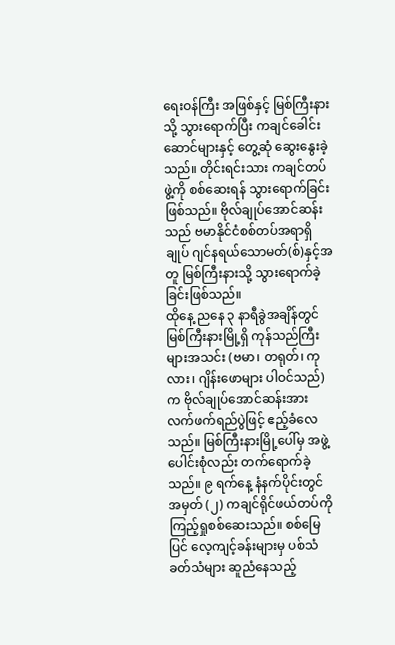ရေးဝန်ကြီး အဖြစ်နှင့် မြစ်ကြီးနားသို့ သွားရောက်ပြီး ကချင်ခေါင်းဆောင်များနှင့် တွေ့ဆုံ ဆွေးနွေးခဲ့သည်။ တိုင်းရင်းသား ကချင်တပ်ဖွဲ့ကို စစ်ဆေးရန် သွားရောက်ခြင်းဖြစ်သည်။ ဗိုလ်ချုပ်အောင်ဆန်းသည် ဗမာနိုင်ငံစစ်တပ်အရာရှိချုပ် ဂျင်နရယ်သောမတ်(စ်)နှင့်အတူ မြစ်ကြီးနားသို့ သွားရောက်ခဲ့ခြင်းဖြစ်သည်။
ထိုနေ့ ညနေ ၃ နာရီခွဲအချိန်တွင် မြစ်ကြီးနားမြို့ရှိ ကုန်သည်ကြီးများအသင်း (ဗမာ၊ တရုတ်၊ ကုလား၊ ဂျိန်းဖောများ ပါဝင်သည်) က ဗိုလ်ချုပ်အောင်ဆန်းအား လက်ဖက်ရည်ပွဲဖြင့် ဧည့်ခံလေသည်။ မြစ်ကြီးနားမြို့ပေါ်မှ အဖွဲ့ပေါင်းစုံလည်း တက်ရောက်ခဲ့သည်။ ၉ ရက်နေ့ နံနက်ပိုင်းတွင် အမှတ် (၂) ကချင်ရိုင်ဖယ်တပ်ကို ကြည့်ရှုစစ်ဆေးသည်။ စစ်မြေပြင် လေ့ကျင့်ခန်းများမှ ပစ်သံခတ်သံများ ဆူညံနေသည့်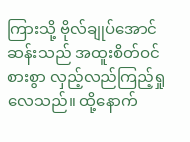ကြားသို့ ဗိုလ်ချုပ်အောင်ဆန်းသည် အထူးစိတ်ဝင်စားစွာ လှည့်လည်ကြည့်ရှုလေသည်။ ထို့နောက်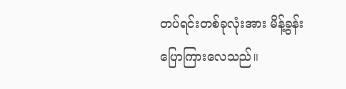တပ်ရင်းတစ်ခုလုံးအား မိန့်ခွန်းပြောကြားလေသည်။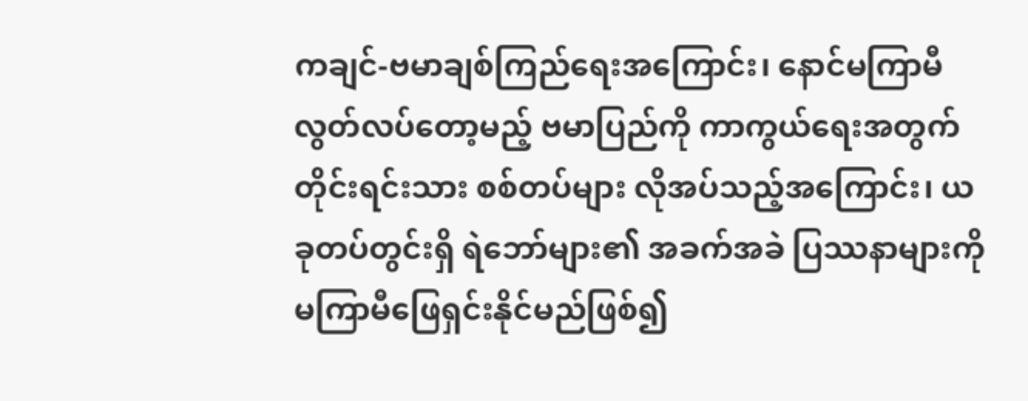ကချင်-ဗမာချစ်ကြည်ရေးအကြောင်း၊ နောင်မကြာမီ လွတ်လပ်တော့မည့် ဗမာပြည်ကို ကာကွယ်ရေးအတွက် တိုင်းရင်းသား စစ်တပ်များ လိုအပ်သည့်အကြောင်း၊ ယခုတပ်တွင်းရှိ ရဲဘော်များ၏ အခက်အခဲ ပြဿနာများကို မကြာမီဖြေရှင်းနိုင်မည်ဖြစ်၍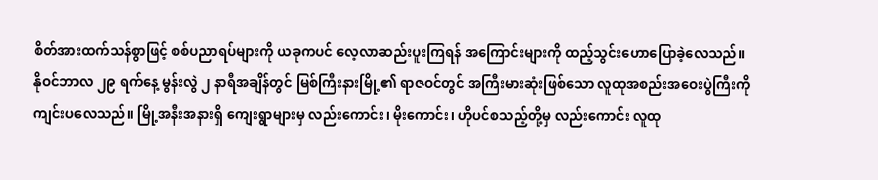စိတ်အားထက်သန်စွာဖြင့် စစ်ပညာရပ်များကို ယခုကပင် လေ့လာဆည်းပူးကြရန် အကြောင်းများကို ထည့်သွင်းဟောပြောခဲ့လေသည်။
နိုဝင်ဘာလ ၂၉ ရက်နေ့ မွန်းလွဲ ၂ နာရီအချိန်တွင် မြစ်ကြီးနားမြို့၏ ရာဇဝင်တွင် အကြီးမားဆုံးဖြစ်သော လူထုအစည်းအဝေးပွဲကြီးကို ကျင်းပလေသည်။ မြို့အနီးအနားရှိ ကျေးရွာများမှ လည်းကောင်း၊ မိုးကောင်း၊ ဟိုပင်စသည့်တို့မှ လည်းကောင်း လူထု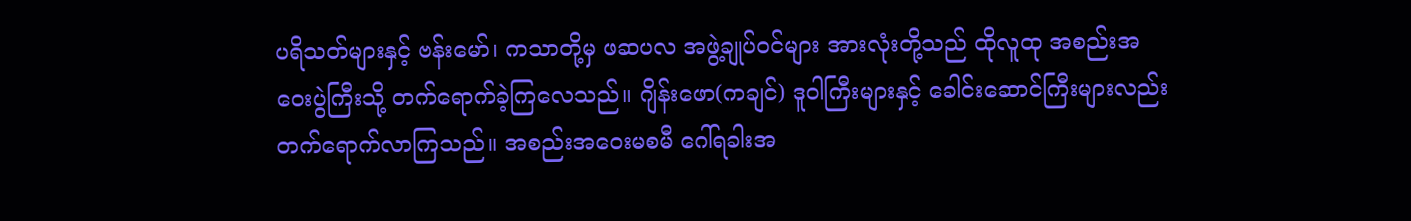ပရိသတ်များနှင့် ဗန်းမော်၊ ကသာတို့မှ ဖဆပလ အဖွဲ့ချုပ်ဝင်များ အားလုံးတို့သည် ထိုလူထု အစည်းအဝေးပွဲကြီးသို့ တက်ရောက်ခဲ့ကြလေသည်။ ဂျိန်းဖော(ကချင်) ဒူဝါကြီးများနှင့် ခေါင်းဆောင်ကြီးများလည်း တက်ရောက်လာကြသည်။ အစည်းအဝေးမစမီ ဂေါ်ရခါးအ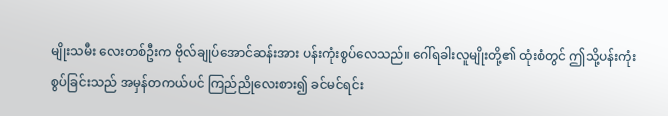မျိုးသမီး လေးတစ်ဦးက ဗိုလ်ချုပ်အောင်ဆန်းအား ပန်းကုံးစွပ်လေသည်။ ဂေါ်ရခါးလူမျိုးတို့၏ ထုံးစံတွင် ဤသို့ပန်းကုံးစွပ်ခြင်းသည် အမှန်တကယ်ပင် ကြည်ညိုလေးစား၍ ခင်မင်ရင်း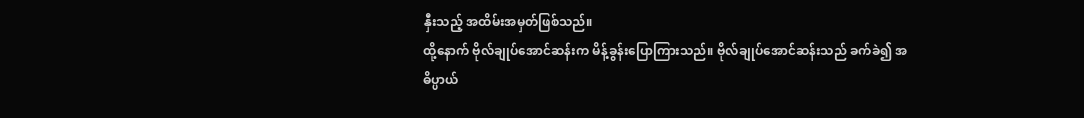နှီးသည့် အထိမ်းအမှတ်ဖြစ်သည်။
ထို့နောက် ဗိုလ်ချုပ်အောင်ဆန်းက မိန့်ခွန်းပြောကြားသည်။ ဗိုလ်ချုပ်အောင်ဆန်းသည် ခက်ခဲ၍ အဓိပ္ပာယ်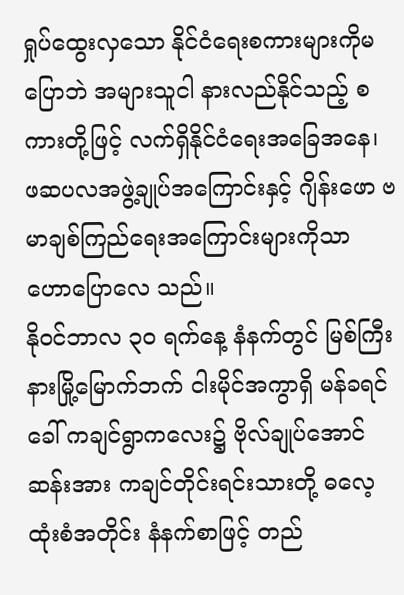ရှုပ်ထွေးလှသော နိုင်ငံရေးစကားများကိုမပြောဘဲ အများသူငါ နားလည်နိုင်သည့် စကားတို့ဖြင့် လက်ရှိနိုင်ငံရေးအခြေအနေ၊ ဖဆပလအဖွဲ့ချုပ်အကြောင်းနှင့် ဂျိန်းဖော ဗမာချစ်ကြည်ရေးအကြောင်းများကိုသာ ဟောပြောလေ သည်။
နိုဝင်ဘာလ ၃၀ ရက်နေ့ နံနက်တွင် မြစ်ကြီးနားမြို့မြောက်ဘက် ငါးမိုင်အကွာရှိ မန်ခရင် ခေါ် ကချင်ရွာကလေး၌ ဗိုလ်ချုပ်အောင်ဆန်းအား ကချင်တိုင်းရင်းသားတို့ ဓလေ့ထုံးစံအတိုင်း နံနက်စာဖြင့် တည်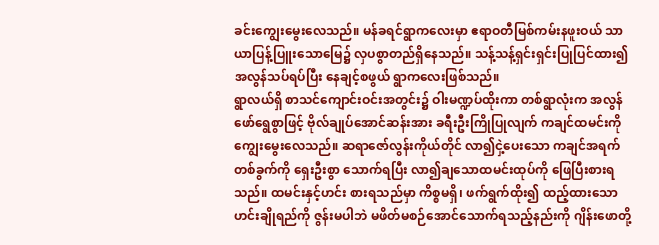ခင်းကျွေးမွေးလေသည်။ မန်ခရင်ရွာကလေးမှာ ဧရာဝတီမြစ်ကမ်းနဖူးဝယ် သာယာပြန့်ပြူးသောမြေ၌ လှပစွာတည်ရှိနေသည်။ သန့်သန့်ရှင်းရှင်းပြုပြင်ထား၍ အလွန်သပ်ရပ်ပြီး နေချင့်စဖွယ် ရွာကလေးဖြစ်သည်။
ရွာလယ်ရှိ စာသင်ကျောင်းဝင်းအတွင်း၌ ဝါးမဏ္ဍပ်ထိုးကာ တစ်ရွာလုံးက အလွန်ဖော်ရွေစွာဖြင့် ဗိုလ်ချုပ်အောင်ဆန်းအား ခရီးဦးကြိုပြုလျက် ကချင်ထမင်းကို ကျွေးမွေးလေသည်။ ဆရာဇော်လွန်းကိုယ်တိုင် လာ၍ငှဲ့ပေးသော ကချင်အရက် တစ်ခွက်ကို ရှေးဦးစွာ သောက်ရပြီး လာ၍ချသောထမင်းထုပ်ကို ဖြေပြီးစားရသည်။ ထမင်းနှင့်ဟင်း စားရသည်မှာ ကိစ္စမရှိ၊ ဖက်ရွက်ထိုး၍ ထည့်ထားသော ဟင်းချိုရည်ကို ဇွန်းမပါဘဲ မဖိတ်မစဉ်အောင်သောက်ရသည့်နည်းကို ဂျိန်းဖောတို့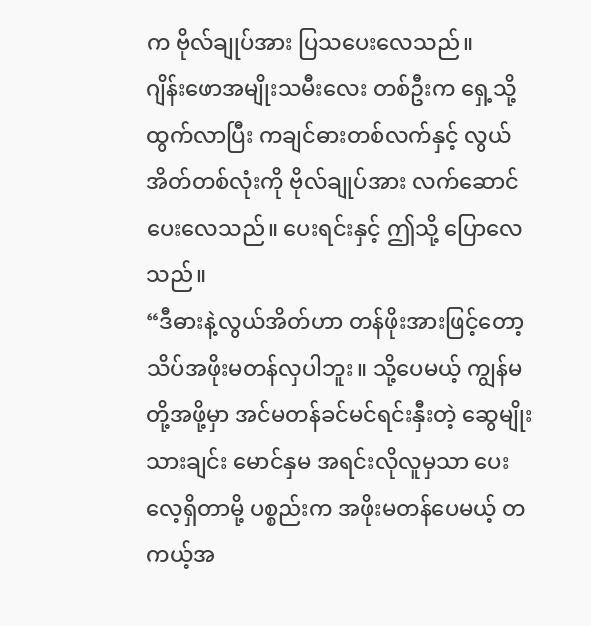က ဗိုလ်ချုပ်အား ပြသပေးလေသည်။
ဂျိန်းဖောအမျိုးသမီးလေး တစ်ဦးက ရှေ့သို့ထွက်လာပြီး ကချင်ဓားတစ်လက်နှင့် လွယ်အိတ်တစ်လုံးကို ဗိုလ်ချုပ်အား လက်ဆောင်ပေးလေသည်။ ပေးရင်းနှင့် ဤသို့ ပြောလေသည်။
“ဒီဓားနဲ့လွယ်အိတ်ဟာ တန်ဖိုးအားဖြင့်တော့ သိပ်အဖိုးမတန်လှပါဘူး။ သို့ပေမယ့် ကျွန်မတို့အဖို့မှာ အင်မတန်ခင်မင်ရင်းနှီးတဲ့ ဆွေမျိုးသားချင်း မောင်နှမ အရင်းလိုလူမှသာ ပေးလေ့ရှိတာမို့ ပစ္စည်းက အဖိုးမတန်ပေမယ့် တကယ့်အ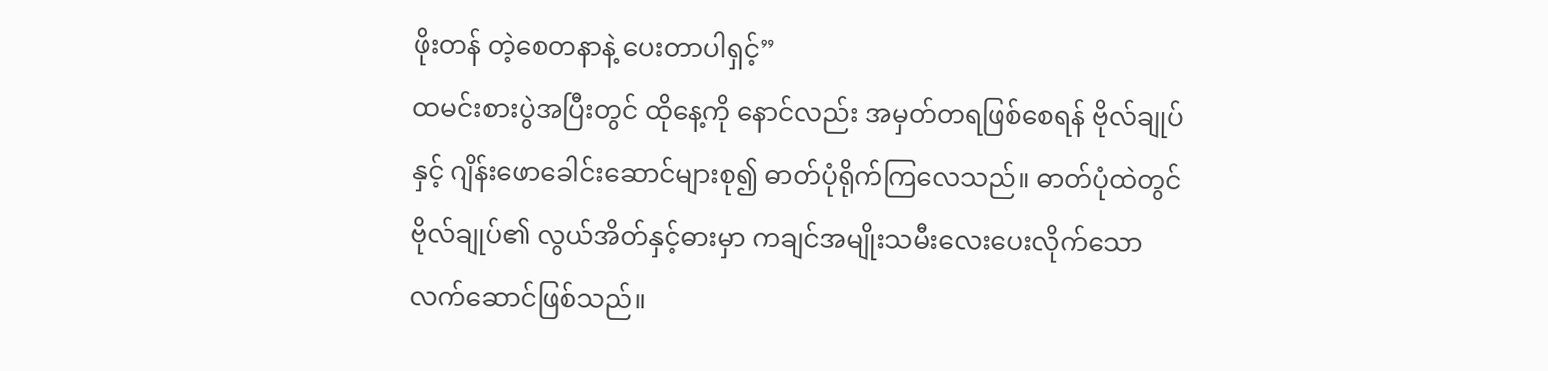ဖိုးတန် တဲ့စေတနာနဲ့ ပေးတာပါရှင့်”
ထမင်းစားပွဲအပြီးတွင် ထိုနေ့ကို နောင်လည်း အမှတ်တရဖြစ်စေရန် ဗိုလ်ချုပ်နှင့် ဂျိန်းဖောခေါင်းဆောင်များစု၍ ဓာတ်ပုံရိုက်ကြလေသည်။ ဓာတ်ပုံထဲတွင် ဗိုလ်ချုပ်၏ လွယ်အိတ်နှင့်ဓားမှာ ကချင်အမျိုးသမီးလေးပေးလိုက်သော လက်ဆောင်ဖြစ်သည်။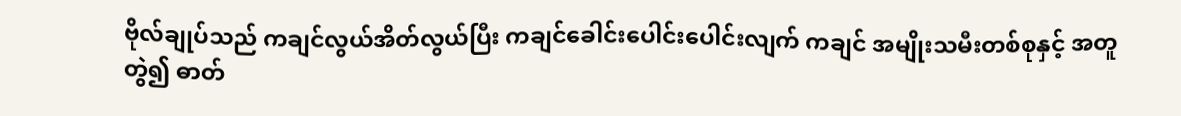ဗိုလ်ချုပ်သည် ကချင်လွယ်အိတ်လွယ်ပြီး ကချင်ခေါင်းပေါင်းပေါင်းလျက် ကချင် အမျိုးသမီးတစ်စုနှင့် အတူတွဲ၍ ဓာတ်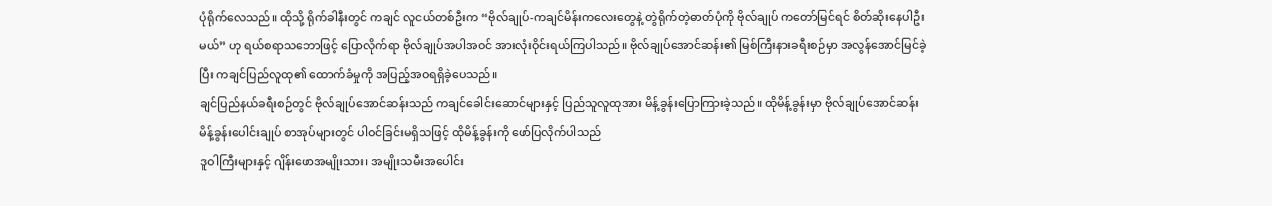ပုံရိုက်လေသည်။ ထိုသို့ ရိုက်ခါနီးတွင် ကချင် လူငယ်တစ်ဦးက “ဗိုလ်ချုပ်-ကချင်မိန်းကလေးတွေနဲ့ တွဲရိုက်တဲ့ဓာတ်ပုံကို ဗိုလ်ချုပ် ကတော်မြင်ရင် စိတ်ဆိုးနေပါဦးမယ်” ဟု ရယ်စရာသဘောဖြင့် ပြောလိုက်ရာ ဗိုလ်ချုပ်အပါအဝင် အားလုံးဝိုင်းရယ်ကြပါသည်။ ဗိုလ်ချုပ်အောင်ဆန်း၏ မြစ်ကြီးနားခရီးစဉ်မှာ အလွန်အောင်မြင်ခဲ့ပြီး ကချင်ပြည်လူထု၏ ထောက်ခံမှုကို အပြည့်အဝရရှိခဲ့ပေသည်။
ချင်ပြည်နယ်ခရီးစဉ်တွင် ဗိုလ်ချုပ်အောင်ဆန်းသည် ကချင်ခေါင်းဆောင်များနှင့် ပြည်သူလူထုအား မိန့်ခွန်းပြောကြားခဲ့သည်။ ထိုမိန့်ခွန်းမှာ ဗိုလ်ချုပ်အောင်ဆန်း မိန့်ခွန်းပေါင်းချုပ် စာအုပ်များတွင် ပါဝင်ခြင်းမရှိသဖြင့် ထိုမိန့်ခွန်းကို ဖော်ပြလိုက်ပါသည်
ဒူဝါကြီးများနှင့် ဂျိန်းဖောအမျိုးသား၊ အမျိုးသမီးအပေါင်း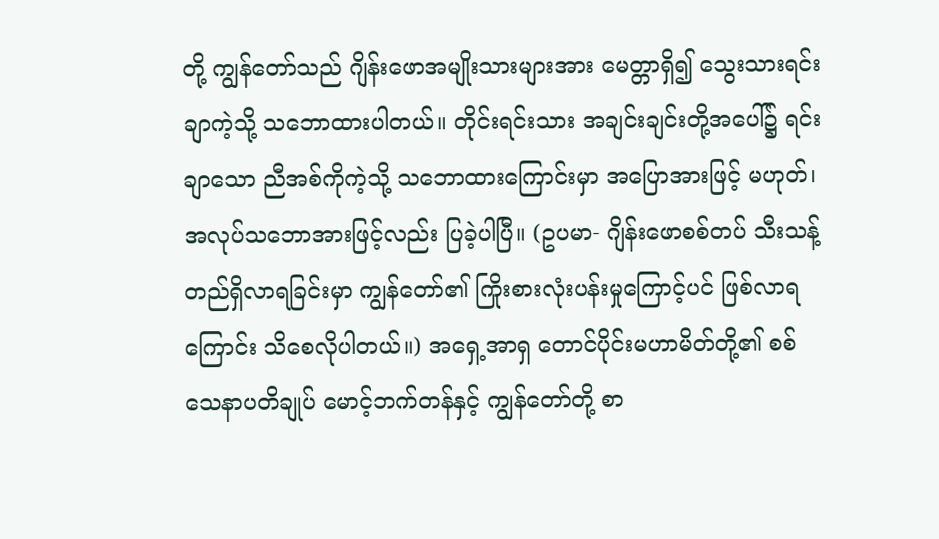တို့ ကျွန်တော်သည် ဂျိန်းဖောအမျိုးသားများအား မေတ္တာရှိ၍ သွေးသားရင်းချာကဲ့သို့ သဘောထားပါတယ်။ တိုင်းရင်းသား အချင်းချင်းတို့အပေါ်၌ ရင်းချာသော ညီအစ်ကိုကဲ့သို့ သဘောထားကြောင်းမှာ အပြောအားဖြင့် မဟုတ်၊ အလုပ်သဘောအားဖြင့်လည်း ပြခဲ့ပါပြီ။ (ဥပမာ- ဂျိန်းဖောစစ်တပ် သီးသန့် တည်ရှိလာရခြင်းမှာ ကျွန်တော်၏ ကြိုးစားလုံးပန်းမှုကြောင့်ပင် ဖြစ်လာရကြောင်း သိစေလိုပါတယ်။) အရှေ့အာရှ တောင်ပိုင်းမဟာမိတ်တို့၏ စစ်သေနာပတိချုပ် မောင့်ဘက်တန်နှင့် ကျွန်တော်တို့ စာ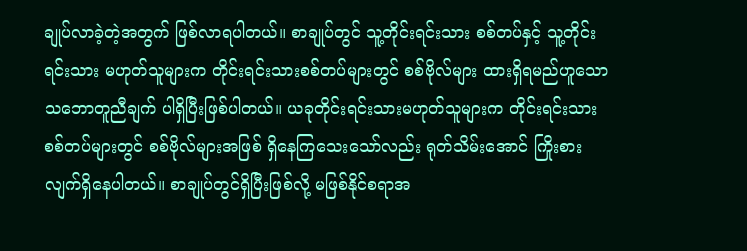ချုပ်လာခဲ့တဲ့အတွက် ဖြစ်လာရပါတယ်။ စာချုပ်တွင် သူ့တိုင်းရင်းသား စစ်တပ်နှင့် သူ့တိုင်းရင်းသား မဟုတ်သူများက တိုင်းရင်းသားစစ်တပ်များတွင် စစ်ဗိုလ်များ ထားရှိရမည်ဟူသော သဘောတူညီချက် ပါရှိပြီးဖြစ်ပါတယ်။ ယခုတိုင်းရင်းသားမဟုတ်သူများက တိုင်းရင်းသားစစ်တပ်များတွင် စစ်ဗိုလ်များအဖြစ် ရှိနေကြသေးသော်လည်း ရုတ်သိမ်းအောင် ကြိုးစားလျက်ရှိနေပါတယ်။ စာချုပ်တွင်ရှိပြီးဖြစ်လို့ မဖြစ်နိုင်စရာအ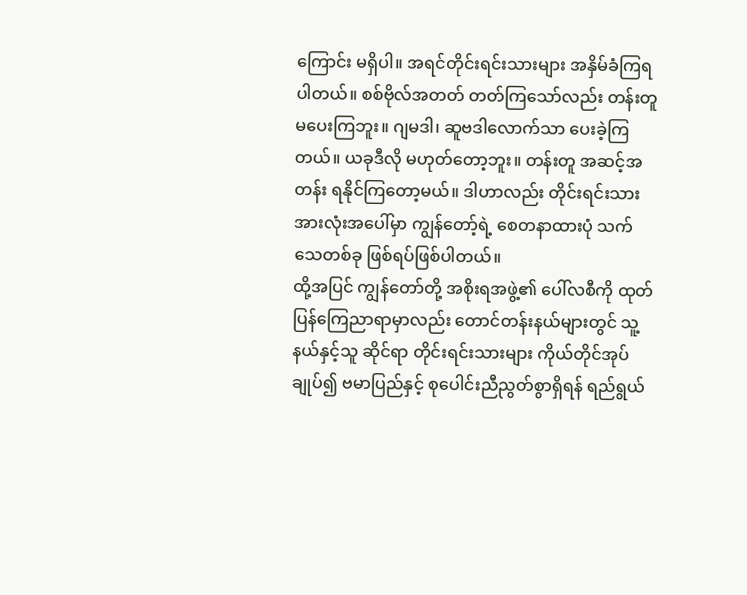ကြောင်း မရှိပါ။ အရင်တိုင်းရင်းသားများ အနှိမ်ခံကြရပါတယ်။ စစ်ဗိုလ်အတတ် တတ်ကြသော်လည်း တန်းတူမပေးကြဘူး။ ဂျမဒါ၊ ဆူဗဒါလောက်သာ ပေးခဲ့ကြတယ်။ ယခုဒီလို မဟုတ်တော့ဘူး။ တန်းတူ အဆင့်အတန်း ရနိုင်ကြတော့မယ်။ ဒါဟာလည်း တိုင်းရင်းသား အားလုံးအပေါ်မှာ ကျွန်တော့်ရဲ့ စေတနာထားပုံ သက်သေတစ်ခု ဖြစ်ရပ်ဖြစ်ပါတယ်။
ထို့အပြင် ကျွန်တော်တို့ အစိုးရအဖွဲ့၏ ပေါ်လစီကို ထုတ်ပြန်ကြေညာရာမှာလည်း တောင်တန်းနယ်များတွင် သူ့နယ်နှင့်သူ ဆိုင်ရာ တိုင်းရင်းသားများ ကိုယ်တိုင်အုပ်ချုပ်၍ ဗမာပြည်နှင့် စုပေါင်းညီညွတ်စွာရှိရန် ရည်ရွယ်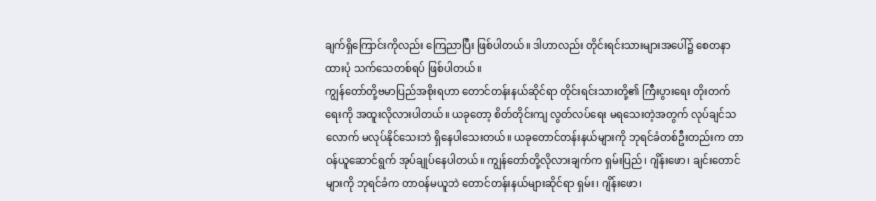ချက်ရှိကြောင်းကိုလည်း ကြေညာပြီး ဖြစ်ပါတယ်။ ဒါဟာလည်း တိုင်းရင်းသားများအပေါ်၌ စေတနာထားပုံ သက်သေတစ်ရပ် ဖြစ်ပါတယ်။
ကျွန်တော်တို့ဗမာပြည်အစိုးရဟာ တောင်တန်းနယ်ဆိုင်ရာ တိုင်းရင်းသားတို့၏ ကြီးပွားရေး တိုးတက်ရေးကို အထူးလိုလားပါတယ်။ ယခုတော့ စိတ်တိုင်းကျ လွတ်လပ်ရေး မရသေးတဲ့အတွက် လုပ်ချင်သလောက် မလုပ်နိုင်သေးဘဲ ရှိနေပါသေးတယ်။ ယခုတောင်တန်းနယ်များကို ဘုရင်ခံတစ်ဦးတည်းက တာဝန်ယူဆောင်ရွက် အုပ်ချုပ်နေပါတယ်။ ကျွန်တော်တို့လိုလားချက်က ရှမ်းပြည်၊ ဂျိန်းဖော၊ ချင်းတောင်များကို ဘုရင်ခံက တာဝန်မယူဘဲ တောင်တန်းနယ်များဆိုင်ရာ ရှမ်း၊ ဂျိန်းဖော၊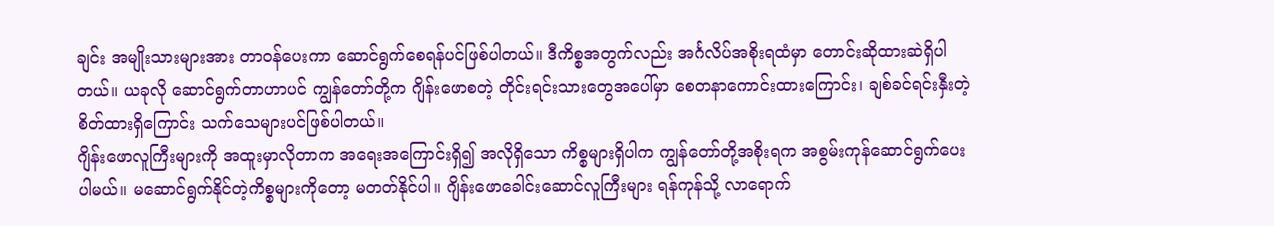ချင်း အမျိုးသားများအား တာဝန်ပေးကာ ဆောင်ရွက်စေရန်ပင်ဖြစ်ပါတယ်။ ဒီကိစ္စအတွက်လည်း အင်္ဂလိပ်အစိုးရထံမှာ တောင်းဆိုထားဆဲရှိပါတယ်။ ယခုလို ဆောင်ရွက်တာဟာပင် ကျွန်တော်တို့က ဂျိန်းဖောစတဲ့ တိုင်းရင်းသားတွေအပေါ်မှာ စေတနာကောင်းထားကြောင်း၊ ချစ်ခင်ရင်းနှီးတဲ့ စိတ်ထားရှိကြောင်း သက်သေများပင်ဖြစ်ပါတယ်။
ဂျိန်းဖောလူကြီးများကို အထူးမှာလိုတာက အရေးအကြောင်းရှိ၍ အလိုရှိသော ကိစ္စများရှိပါက ကျွန်တော်တို့အစိုးရက အစွမ်းကုန်ဆောင်ရွက်ပေးပါမယ်။ မဆောင်ရွက်နိုင်တဲ့ကိစ္စများကိုတော့ မတတ်နိုင်ပါ။ ဂျိန်းဖောခေါင်းဆောင်လူကြီးများ ရန်ကုန်သို့ လာရောက်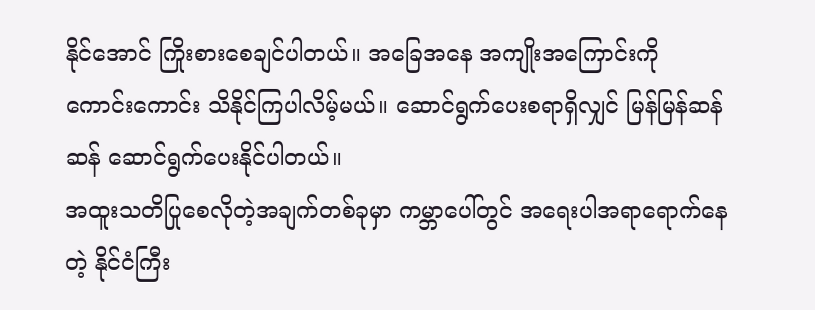နိုင်အောင် ကြိုးစားစေချင်ပါတယ်။ အခြေအနေ အကျိုးအကြောင်းကို ကောင်းကောင်း သိနိုင်ကြပါလိမ့်မယ်။ ဆောင်ရွက်ပေးစရာရှိလျှင် မြန်မြန်ဆန်ဆန် ဆောင်ရွက်ပေးနိုင်ပါတယ်။
အထူးသတိပြုစေလိုတဲ့အချက်တစ်ခုမှာ ကမ္ဘာပေါ်တွင် အရေးပါအရာရောက်နေတဲ့ နိုင်ငံကြီး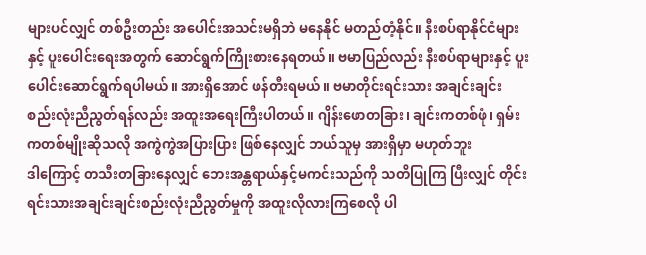များပင်လျှင် တစ်ဦးတည်း အပေါင်းအသင်းမရှိဘဲ မနေနိုင် မတည်တံ့နိုင်။ နီးစပ်ရာနိုင်ငံများနှင့် ပူးပေါင်းရေးအတွက် ဆောင်ရွက်ကြိုးစားနေရတယ်။ ဗမာပြည်လည်း နီးစပ်ရာများနှင့် ပူးပေါင်းဆောင်ရွက်ရပါမယ်။ အားရှိအောင် ဖန်တီးရမယ်။ ဗမာတိုင်းရင်းသား အချင်းချင်း စည်းလုံးညီညွတ်ရန်လည်း အထူးအရေးကြီးပါတယ်။ ဂျိန်းဖောတခြား၊ ချင်းကတစ်ဖုံ၊ ရှမ်းကတစ်မျိုးဆိုသလို အကွဲကွဲအပြားပြား ဖြစ်နေလျှင် ဘယ်သူမှ အားရှိမှာ မဟုတ်ဘူး
ဒါကြောင့် တသီးတခြားနေလျှင် ဘေးအန္တရာယ်နှင့်မကင်းသည်ကို သတိပြုကြ ပြီးလျှင် တိုင်းရင်းသားအချင်းချင်းစည်းလုံးညီညွတ်မှုကို အထူးလိုလားကြစေလို ပါ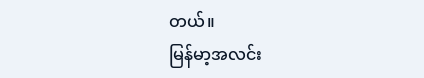တယ်။
မြန်မာ့အလင်း